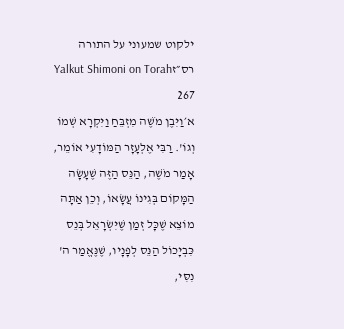ילקוט שמעוני על התורה רס״זYalkut Shimoni on Torah 267
א׳וַיִּבֶן מֹשֶׁה מִזְבֵּחַ וַיִּקְרָא שְׁמוֹ וְגוֹ'. רַבִּי אֶלְעָזָר הַמּוֹדָעִי אוֹמֵר, אָמַר מֹשֶׁה, הַנֵּס הַזֶּה שֶׁעָשָׂה הַמָּקוֹם בְּגִינוֹ עֲשָׂאוֹ, וְכֵן אַתָּה מוֹצֵא שֶׁכָּל זְמַן שֶׁיִּשְׂרָאֵל בְּנֵס כִּבְיָכוֹל הַנֵּס לְפָנָיו, שֶׁנֶּאֱמַר ה' נִסִּי,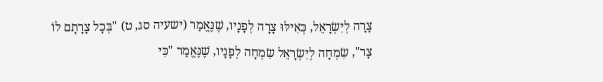צָרָה לְיִשְׂרָאֵל, כְּאִילּוּ צָרָה לְפָנָיו, שֶׁנֶּאֱמַר (ישעיה סג, ט) "בְּכָל צָרָתָם לוֹ צָר", שִׂמְחָה לְיִשְׂרָאֵל שִׂמְחָה לְפָנָיו, שֶׁנֶּאֱמַר "כִּי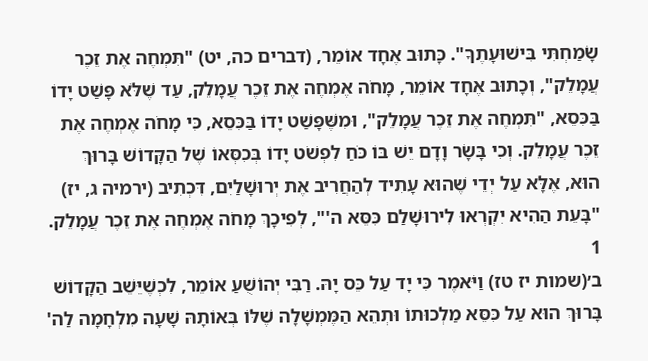שָׂמַחְתִּי בִּישׁוּעָתֶךָ". כָּתוּב אֶחָד אוֹמֵר, (דברים כה, יט) "תִּמְחֶה אֶת זֵכֶר עֲמָלֵק", וְכָתוּב אֶחָד אוֹמֵר, מָחֹה אֶמְחֶה אֶת זֵכֶר עֲמָלֵק, עַד שֶׁלֹּא פָּשַׁט יָדוֹ בַּכִּסֵא, "תִּמְחֶה אֶת זֵכֶר עֲמָלֵק", וּמִשֶּׁפָּשַׁט יָדוֹ בַּכִּסֵא, כִּי מָחֹה אֶמְחֶה אֶת זֵכֶר עֲמָלֵק. וְכִי בָּשָׂר וָדָם יֵשׁ בּוֹ כֹּחַ לִפְשֹׁט יָדוֹ בְּכִסְּאוֹ שֶׁל הַקָּדוֹשׁ בָּרוּךְ הוּא, אֶלָּא עַל יְדֵי שֶׁהוּא עָתִיד לְהַחֲרִיב אֶת יְרוּשָׁלַיִם, דִּכְתִיב (ירמיה ג, יז) "בָּעֵת הַהִיא יִקְרְאוּ לִירוּשָׁלַם כִּסֵּא ה'", לְפִיכָךְ מָחֹה אֶמְחֶה אֶת זֵכֶר עֲמָלֵק.
1
ב׳(שמות יז טז) וַיֹּאמֶר כִּי יָד עַל כֵּס יָהּ. רַבִּי יְהוֹשֻׁעַ אוֹמֵר, לִכְשֶׁיֵּשֵׁב הַקָּדוֹשׁ בָּרוּךְ הוּא עַל כִּסֵּא מַלְכוּתוֹ וּתְהֵא הַמֶּמְשָׁלָה שֶׁלּוֹ בְּאוֹתָהּ שָׁעָה מִלְחָמָה לַה'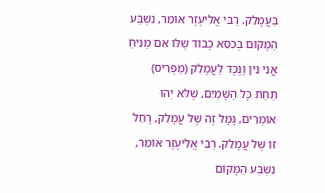בַּעֲמָלֵק. רַבִּי אֱלִיעֶזֶר אוֹמֵר, נִשְׁבַּע הַמָּקוֹם בְּכִסֵּא כָבוֹד שֶׁלּוֹ אִם מַנִּיחַ אֲנִי נִין וָנֶכֶד לַעֲמָלֵק (מַפְרִיס) תַּחַת כָּל הַשָּׁמַיִם, שֶׁלֹּא יְהוּ אוֹמְרִים, גָּמָל זֶה שֶׁל עֲמָלֵק, רָחֵל זוֹ שֶׁל עֲמָלֵק. רַבִּי אֱלִיעֶזֶר אוֹמֵר, נִשְׁבַּע הַמָּקוֹם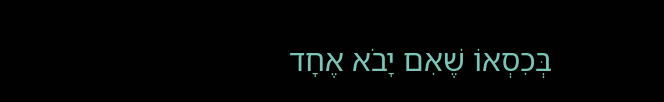בְּכִסְאוֹ שֶׁאִם יָבֹא אֶחָד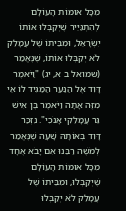מִכָּל אוּמּוֹת הָעוֹלָם לְהִתְגַּיֵּיר שֶׁיְּקַבְּלוּ אוֹתוֹ יִשְׂרָאֵל, וּמִבֵּיתוֹ שֶׁל עֲמָלֵק לֹא יְקַבְּלוּ אוֹתוֹ, שֶׁנֶּאֱמַר (שמואל ב א, יג) "וַיֹּאמֶר דָּוִד אֶל הַנַּעַר הַמַּגִּיד לוֹ אֵי מִזֶּה אָתָּה וַיֹּאמֶר בֶּן אִישׁ גֵּר עֲמָלֵקִי אָנֹכִי". נִזְכַּר דָּוִד בְּאוֹתָהּ שָׁעָה שֶׁנֶּאֱמַר לְמֹשֶׁה רַבֵּנוּ אִם יָבֹא אֶחָד מִכָּל אוּמּוֹת הָעוֹלָם שֶׁיְּקַבְּלוּ, וּמִבֵּיתוֹ שֶׁל עֲמָלֵק לֹא יְקַבְּלוּ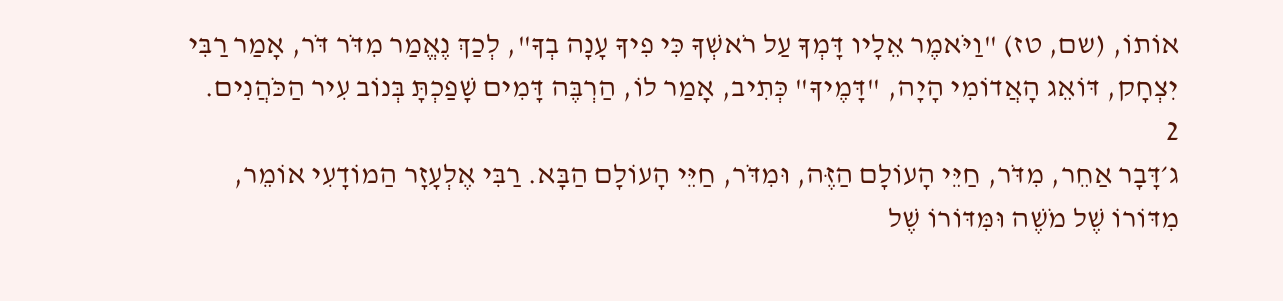אוֹתוֹ, (שם, טז) "וַיֹּאמֶר אֵלָיו דָּמְךָ עַל רֹאשְׁךָ כִּי פִיךָ עָנָה בְךָ", לְכַךְ נֶאֱמַר מִדֹּר דֹּר, אָמַר רַבִּי יִצְחָק, דּוֹאֵג הָאֲדוֹמִי הָיָה, "דָּמֶיךָ" כְּתִיב, אָמַר לוֹ, הַרְבֶּה דָּמִים שָׁפַכְתָּ בְּנוֹב עִיר הַכֹּהֲנִים.
2
ג׳דָּבָר אַחֵר, מִדֹּר, חַיֵּי הָעוֹלָם הַזֶּה, וּמִדֹּר, חַיֵּי הָעוֹלָם הַבָּא. רַבִּי אֶלְעָזָר הַמוֹדָעִי אוֹמֵר, מִדּוֹרוֹ שֶׁל מֹשֶׁה וּמִּדּוֹרוֹ שֶׁל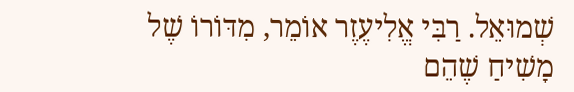שְׁמוּאֵל. רַבִּי אֱלִיעֶזֶר אוֹמֵר, מִדּוֹרוֹ שֶׁל מָשִׁיחַ שֶׁהֵם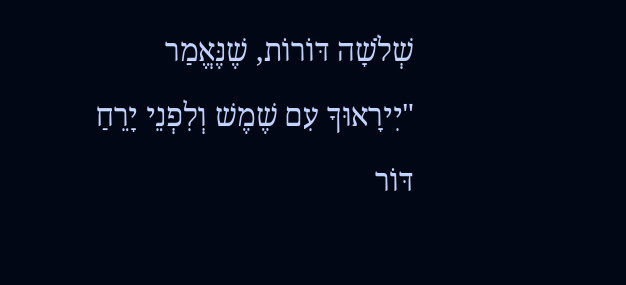שְׁלֹשָׁה דּוֹרוֹת, שֶׁנֶּאֱמַר "יִירָאוּךָ עִם שֶׁמֶשׁ וְלִפְנֵי יָרֵחַ דּוֹר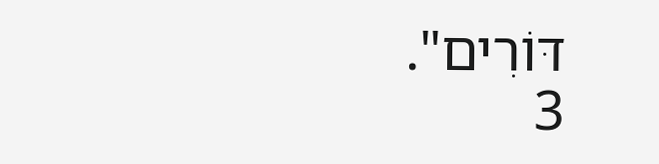דּוֹרִים".
3